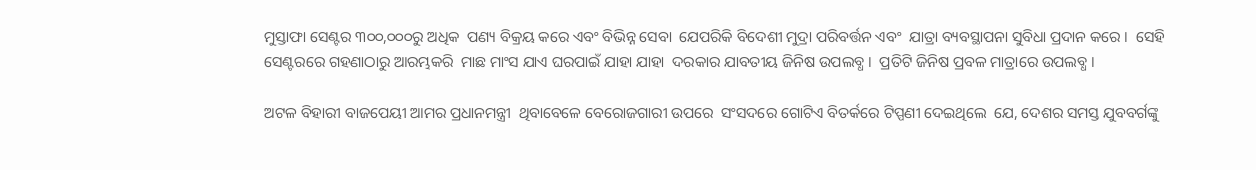ମୁସ୍ତାଫା ସେଣ୍ଟର ୩୦୦,୦୦୦ରୁ ଅଧିକ  ପଣ୍ୟ ବିକ୍ରୟ କରେ ଏବଂ ବିଭିନ୍ନ ସେବା  ଯେପରିକି ବିଦେଶୀ ମୁଦ୍ରା ପରିବର୍ତ୍ତନ ଏବଂ  ଯାତ୍ରା ବ୍ୟବସ୍ଥାପନା ସୁବିଧା ପ୍ରଦାନ କରେ ।  ସେହି ସେଣ୍ଟରରେ ଗହଣାଠାରୁ ଆରମ୍ଭକରି  ମାଛ ମାଂସ ଯାଏ ଘରପାଇଁ ଯାହା ଯାହା  ଦରକାର ଯାବତୀୟ ଜିନିଷ ଉପଲବ୍ଧ ।  ପ୍ରତିଟି ଜିନିଷ ପ୍ରବଳ ମାତ୍ରାରେ ଉପଲବ୍ଧ ।

ଅଟଳ ବିହାରୀ ବାଜପେୟୀ ଆମର ପ୍ରଧାନମନ୍ତ୍ରୀ  ଥିବାବେଳେ ବେରୋଜଗାରୀ ଉପରେ  ସଂସଦରେ ଗୋଟିଏ ବିତର୍କରେ ଟିପ୍ପଣୀ ଦେଇଥିଲେ  ଯେ, ଦେଶର ସମସ୍ତ ଯୁବବର୍ଗଙ୍କୁ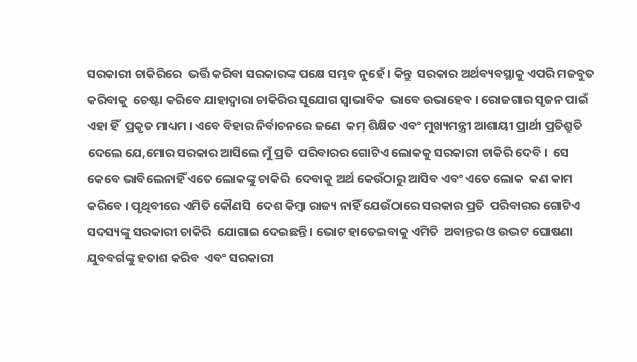ସରକାରୀ ଚାକିରିରେ  ଭର୍ତ୍ତି କରିବା ସରକାରଙ୍କ ପକ୍ଷେ ସମ୍ଭବ ନୁହେଁ । କିନ୍ତୁ  ସରକାର ଅର୍ଥବ୍ୟବସ୍ଥାକୁ ଏପରି ମଜବୁତ କରିବାକୁ  ଚେଷ୍ଟା କରିବେ ଯାହାଦ୍ୱାରା ଚାକିରିର ସୁଯୋଗ ସ୍ୱାଭାବିକ  ଭାବେ ଉଭାହେବ । ରୋଜଗାର ସୃଜନ ପାଇଁ ଏହା ହିଁ  ପ୍ରକୃତ ମାଧ୍ୟମ । ଏବେ ବିହାର ନିର୍ବାଚନରେ ଜଣେ  କମ୍‌ ଶିକ୍ଷିତ ଏବଂ ମୁଖ୍ୟମନ୍ତ୍ରୀ ଆଶାୟୀ ପ୍ରାର୍ଥୀ ପ୍ରତିଶ୍ରୁତି  ଦେଲେ ଯେ,ମୋର ସରକାର ଆସିଲେ ମୁଁ ପ୍ରତି  ପରିବାରର ଗୋଟିଏ ଲୋକକୁ ସରକାରୀ ଚାକିରି ଦେବି ।  ସେ କେବେ ଭାବିଲେନାହିଁ ଏତେ ଲୋକଙ୍କୁ ଚାକିରି  ଦେବାକୁ ଅର୍ଥ କେଉଁଠାରୁ ଆସିବ ଏବଂ ଏତେ ଲୋକ  କଣ କାମ କରିବେ । ପୃଥିବୀରେ ଏମିତି କୌଣସି  ଦେଶ କିମ୍ବା ରାଜ୍ୟ ନାହିଁ ଯେଉଁଠାରେ ସରକାର ପ୍ରତି  ପରିବାରର ଗୋଟିଏ ସଦସ୍ୟଙ୍କୁ ସରକାରୀ ଚାକିରି  ଯୋଗାଇ ଦେଇଛନ୍ତି । ଭୋଟ ହାତେଇବାକୁ ଏମିତି  ଅବାନ୍ତର ଓ ଉଦ୍ଭଟ ଘୋଷଣା ଯୁବବର୍ଗଙ୍କୁ ହତାଶ କରିବ  ଏବଂ ସରକାରୀ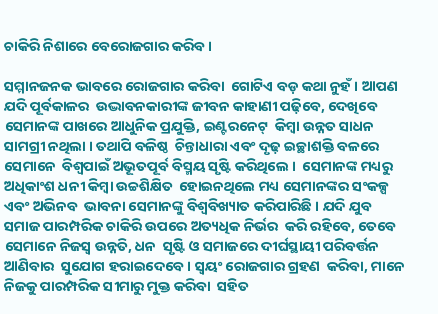ଚାକିରି ନିଶାରେ ବେରୋଜଗାର କରିବ ।

ସମ୍ମାନଜନକ ଭାବରେ ରୋଜଗାର କରିବା  ଗୋଟିଏ ବଡ଼ କଥା ନୁହଁ । ଆପଣ ଯଦି ପୂର୍ବକାଳର  ଉଦ୍ଭାବନକାରୀଙ୍କ ଜୀବନ କାହାଣୀ ପଢ଼ିବେ, ଦେଖିବେ  ସେମାନଙ୍କ ପାଖରେ ଆଧୁନିକ ପ୍ରଯୁକ୍ତି, ଇଣ୍ଟରନେଟ୍‌  କିମ୍ବା ଉନ୍ନତ ସାଧନ ସାମଗ୍ରୀ ନଥିଲା । ତଥାପି ବଳିଷ୍ଠ  ଚିନ୍ତାଧାରା ଏବଂ ଦୃଢ଼ ଇଚ୍ଛାଶକ୍ତି ବଳରେ ସେମାନେ  ବିଶ୍ୱପାଇଁ ଅଭୂତପୂର୍ବ ବିସ୍ମୟ ସୃଷ୍ଟି କରିଥିଲେ ।  ସେମାନଙ୍କ ମଧ୍ୟରୁ ଅଧିକାଂଶ ଧନୀ କିମ୍ବା ଉଚ୍ଚଶିକ୍ଷିତ  ହୋଇନଥିଲେ ମଧ୍ୟ ସେମାନଙ୍କର ସଂକଳ୍ପ ଏବଂ ଅଭିନବ  ଭାବନା ସେମାନଙ୍କୁ ବିଶ୍ୱବିଖ୍ୟାତ କରିପାରିଛି । ଯଦି ଯୁବ  ସମାଜ ପାରମ୍ପରିକ ଚାକିରି ଉପରେ ଅତ୍ୟଧିକ ନିର୍ଭର  କରି ରହିବେ, ତେବେ ସେମାନେ ନିଜସ୍ୱ ଉନ୍ନତି, ଧନ  ସୃଷ୍ଟି ଓ ସମାଜରେ ଦୀର୍ଘସ୍ଥାୟୀ ପରିବର୍ତ୍ତନ ଆଣିବାର  ସୁଯୋଗ ହରାଇଦେବେ । ସ୍ୱୟଂ ରୋଜଗାର ଗ୍ରହଣ  କରିବା, ମାନେ ନିଜକୁ ପାରମ୍ପରିକ ସୀମାରୁ ମୁକ୍ତ କରିବା  ସହିତ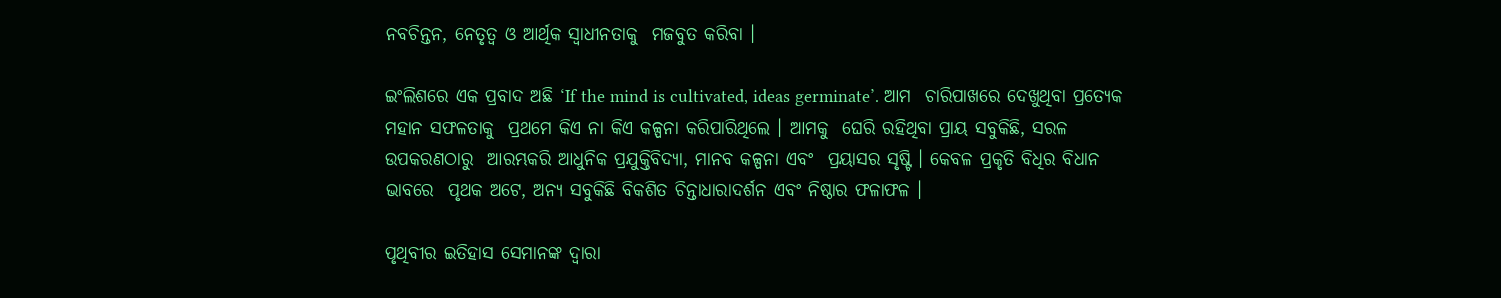ନବଚିନ୍ତନ, ନେତୃତ୍ୱ ଓ ଆର୍ଥିକ ସ୍ୱାଧୀନତାକୁ  ମଜବୁତ କରିବା ।

ଇଂଲିଶରେ ଏକ ପ୍ରବାଦ ଅଛି ‘If the mind is cultivated, ideas germinate’. ଆମ  ଚାରିପାଖରେ ଦେଖୁଥିବା ପ୍ରତ୍ୟେକ ମହାନ ସଫଳତାକୁ  ପ୍ରଥମେ କିଏ ନା କିଏ କଳ୍ପନା କରିପାରିଥିଲେ । ଆମକୁ  ଘେରି ରହିଥିବା ପ୍ରାୟ ସବୁକିଛି, ସରଳ ଉପକରଣଠାରୁ  ଆରମ୍ଭକରି ଆଧୁନିକ ପ୍ରଯୁକ୍ତିବିଦ୍ୟା, ମାନବ କଳ୍ପନା ଏବଂ  ପ୍ରୟାସର ସୃଷ୍ଟି । କେବଳ ପ୍ରକୃତି ବିଧିର ବିଧାନ ଭାବରେ  ପୃଥକ ଅଟେ, ଅନ୍ୟ ସବୁକିଛି ବିକଶିତ ଚିନ୍ତାଧାରାଦର୍ଶନ ଏବଂ ନିଷ୍ଠାର ଫଳାଫଳ ।

ପୃଥିବୀର ଇତିହାସ ସେମାନଙ୍କ ଦ୍ୱାରା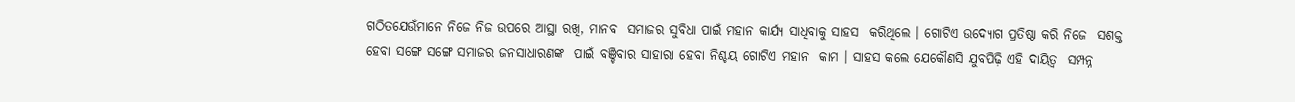ଗଠିତଯେଉଁମାନେ ନିଜେ ନିଜ ଉପରେ ଆସ୍ଥା ରଖି, ମାନବ  ସମାଜର ସୁବିଧା ପାଇଁ ମହାନ କାର୍ଯ୍ୟ ସାଧିବାକୁ ସାହସ  କରିଥିଲେ । ଗୋଟିଏ ଉଦ୍ୟୋଗ ପ୍ରତିଷ୍ଠା କରି ନିଜେ  ସଶକ୍ତ ହେବା ସଙ୍ଗେ ସଙ୍ଗେ ସମାଜର ଜନସାଧାରଣଙ୍କ  ପାଇଁ ବଞ୍ଚିବାର ସାହାରା ହେବା ନିଶ୍ଚୟ ଗୋଟିଏ ମହାନ  କାମ । ସାହସ କଲେ ଯେକୌଣସି ଯୁବପିଢ଼ି ଏହି ଦାୟିତ୍ୱ  ସମ୍ପନ୍ନ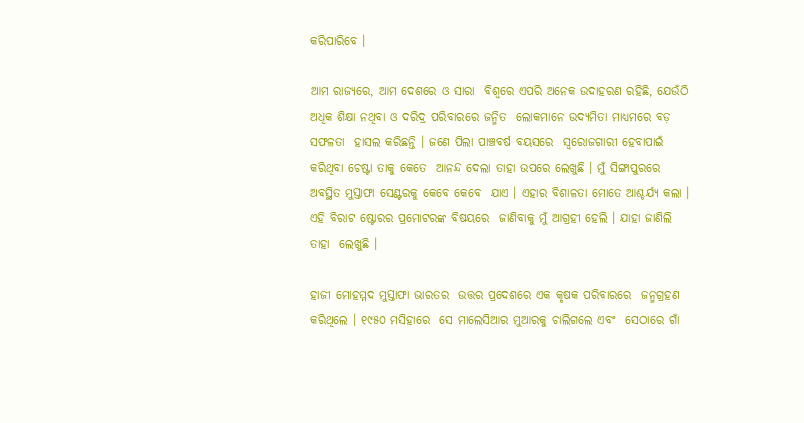କରିପାରିବେ ।

ଆମ ରାଜ୍ୟରେ, ଆମ ଦେଶରେ ଓ ସାରା  ବିଶ୍ୱରେ ଏପରି ଅନେକ ଉଦାହରଣ ରହିଛି, ଯେଉଁଠି  ଅଧିକ ଶିକ୍ଷା ନଥିବା ଓ ଦରିଦ୍ର ପରିବାରରେ ଜନ୍ମିତ  ଲୋକମାନେ ଉଦ୍ୟମିତା ମାଧ୍ୟମରେ ବଡ଼ ସଫଳତା  ହାସଲ କରିଛନ୍ତି । ଜଣେ ପିଲା ପାଞ୍ଚବର୍ଷ ବୟସରେ  ସ୍ୱରୋଜଗାରୀ ହେବାପାଇଁ କରିଥିବା ଚେଷ୍ଟା ତାକୁ କେତେ  ଆନନ୍ଦ ଦେଲା ତାହା ଉପରେ ଲେଖୁଛି । ମୁଁ ସିଙ୍ଗାପୁରରେ  ଅବସ୍ଥିତ ମୁସ୍ତାଫା ସେଣ୍ଟରକୁ କେବେ କେବେ  ଯାଏ । ଏହାର ବିଶାଳତା ମୋତେ ଆଶ୍ଚର୍ଯ୍ୟ କଲା ।  ଏହି ବିରାଟ ଷ୍ଟୋରର ପ୍ରମୋଟରଙ୍କ ବିଷୟରେ  ଜାଣିବାକୁ ମୁଁ ଆଗ୍ରହୀ ହେଲି । ଯାହା ଜାଣିଲି ତାହା  ଲେଖୁଛି ।

ହାଜୀ ମୋହମ୍ମଦ ମୁସ୍ତାଫା ଭାରତର  ଉତ୍ତର ପ୍ରଦେଶରେ ଏକ କୃଷକ ପରିବାରରେ  ଜନ୍ମଗ୍ରହଣ କରିଥିଲେ । ୧୯୫୦ ମସିହାରେ  ସେ ମାଲେସିଆର ମୁଆରକୁ ଚାଲିଗଲେ ଏବଂ  ସେଠାରେ ଗାଁ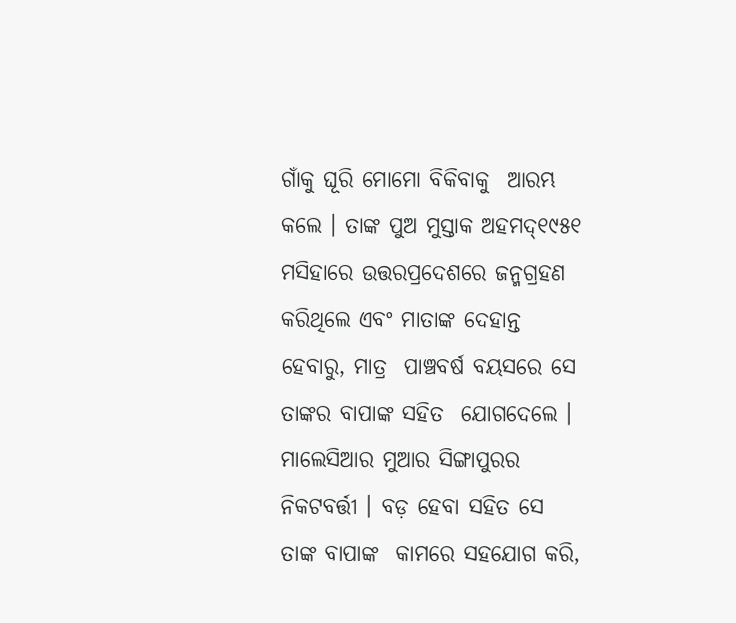ଗାଁକୁ ଘୂରି ମୋମୋ ବିକିବାକୁ  ଆରମ୍ଭ କଲେ । ତାଙ୍କ ପୁଅ ମୁସ୍ତାକ ଅହମଦ୍‌୧୯୫୧ ମସିହାରେ ଉତ୍ତରପ୍ରଦେଶରେ ଜନ୍ମଗ୍ରହଣ  କରିଥିଲେ ଏବଂ ମାତାଙ୍କ ଦେହାନ୍ତ ହେବାରୁ, ମାତ୍ର  ପାଞ୍ଚବର୍ଷ ବୟସରେ ସେ ତାଙ୍କର ବାପାଙ୍କ ସହିତ  ଯୋଗଦେଲେ । ମାଲେସିଆର ମୁଆର ସିଙ୍ଗାପୁରର  ନିକଟବର୍ତ୍ତୀ । ବଡ଼ ହେବା ସହିତ ସେ ତାଙ୍କ ବାପାଙ୍କ  କାମରେ ସହଯୋଗ କରି,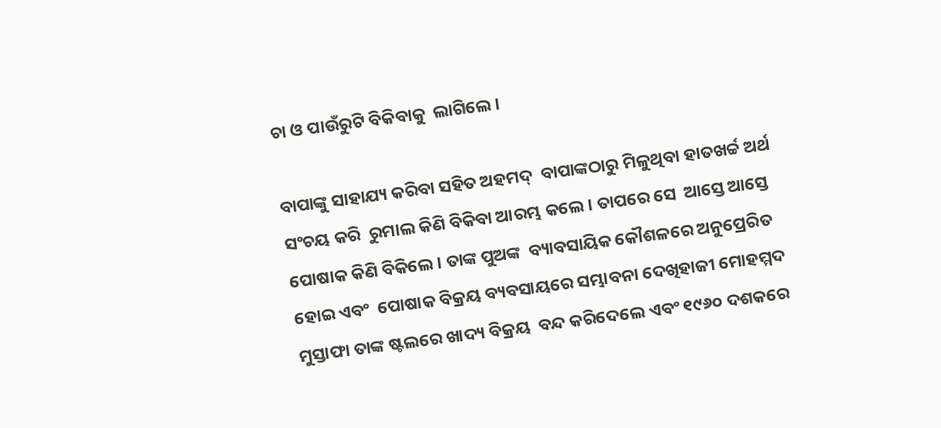ଚା ଓ ପାଉଁରୁଟି ବିକିବାକୁ  ଲାଗିଲେ ।

ବାପାଙ୍କୁ ସାହାଯ୍ୟ କରିବା ସହିତ ଅହମଦ୍‌  ବାପାଙ୍କଠାରୁ ମିଳୁଥିବା ହାତଖର୍ଚ୍ଚ ଅର୍ଥ ସଂଚୟ କରି  ରୁମାଲ କିଣି ବିକିବା ଆରମ୍ଭ କଲେ । ତାପରେ ସେ  ଆସ୍ତେ ଆସ୍ତେ ପୋଷାକ କିଣି ବିକିଲେ । ତାଙ୍କ ପୁଅଙ୍କ  ବ୍ୟାବସାୟିକ କୌଶଳରେ ଅନୁପ୍ରେରିତ ହୋଇ ଏବଂ  ପୋଷାକ ବିକ୍ରୟ ବ୍ୟବସାୟରେ ସମ୍ଭାବନା ଦେଖିହାଜୀ ମୋହମ୍ମଦ ମୁସ୍ତାଫା ତାଙ୍କ ଷ୍ଟଲରେ ଖାଦ୍ୟ ବିକ୍ରୟ  ବନ୍ଦ କରିଦେଲେ ଏବଂ ୧୯୬୦ ଦଶକରେ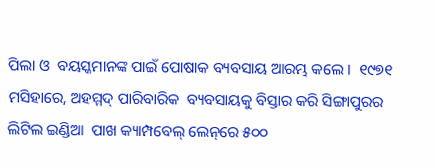ପିଲା ଓ  ବୟସ୍କମାନଙ୍କ ପାଇଁ ପୋଷାକ ବ୍ୟବସାୟ ଆରମ୍ଭ କଲେ ।  ୧୯୭୧ ମସିହାରେ, ଅହମ୍ମଦ୍‌ ପାରିବାରିକ  ବ୍ୟବସାୟକୁ ବିସ୍ତାର କରି ସିଙ୍ଗାପୁରର ଲିଟିଲ ଇଣ୍ଡିଆ  ପାଖ କ୍ୟାମ୍ପବେଲ୍‌ ଲେନ୍‌ରେ ୫୦୦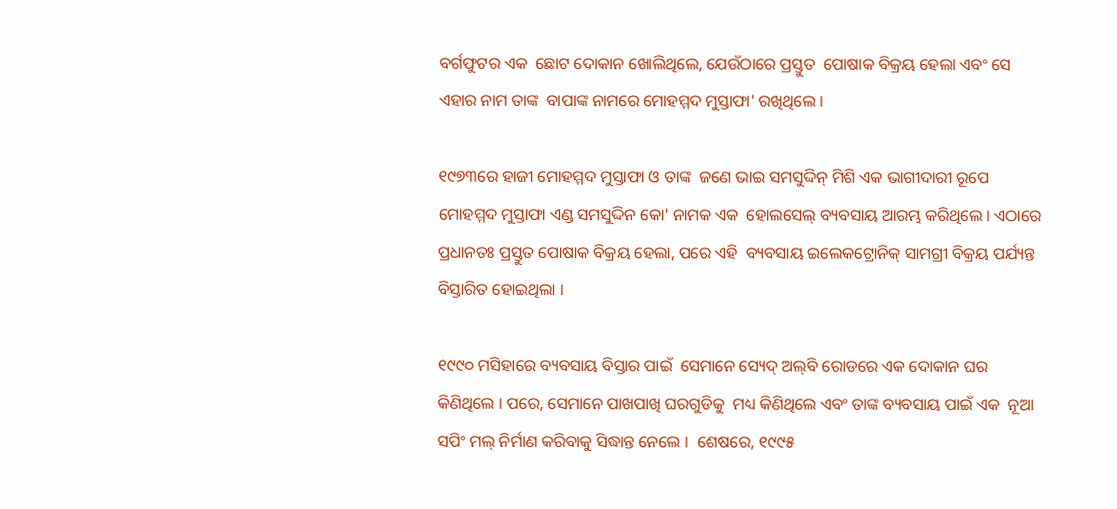ବର୍ଗଫୁଟର ଏକ  ଛୋଟ ଦୋକାନ ଖୋଲିଥିଲେ, ଯେଉଁଠାରେ ପ୍ରସ୍ତୁତ  ପୋଷାକ ବିକ୍ରୟ ହେଲା ଏବଂ ସେ ଏହାର ନାମ ତାଙ୍କ  ବାପାଙ୍କ ନାମରେ ମୋହମ୍ମଦ ମୁସ୍ତାଫା' ରଖିଥିଲେ ।

୧୯୭୩ରେ ହାଜୀ ମୋହମ୍ମଦ ମୁସ୍ତାଫା ଓ ତାଙ୍କ  ଜଣେ ଭାଇ ସମସୁଦ୍ଦିନ୍‌ ମିଶି ଏକ ଭାଗୀଦାରୀ ରୂପେ  ମୋହମ୍ମଦ ମୁସ୍ତାଫା ଏଣ୍ଡ ସମସୁଦ୍ଦିନ କୋ' ନାମକ ଏକ  ହୋଲସେଲ୍‌ ବ୍ୟବସାୟ ଆରମ୍ଭ କରିଥିଲେ । ଏଠାରେ  ପ୍ରଧାନତଃ ପ୍ରସ୍ତୁତ ପୋଷାକ ବିକ୍ରୟ ହେଲା, ପରେ ଏହି  ବ୍ୟବସାୟ ଇଲେକଟ୍ରୋନିକ୍‌ ସାମଗ୍ରୀ ବିକ୍ରୟ ପର୍ଯ୍ୟନ୍ତ  ବିସ୍ତାରିତ ହୋଇଥିଲା ।

୧୯୯୦ ମସିହାରେ ବ୍ୟବସାୟ ବିସ୍ତାର ପାଇଁ  ସେମାନେ ସ୍ୟେଦ୍‌ ଅଲ୍‌ବି ରୋଡରେ ଏକ ଦୋକାନ ଘର  କିଣିଥିଲେ । ପରେ, ସେମାନେ ପାଖପାଖି ଘରଗୁଡିକୁ  ମଧ୍ୟ କିଣିଥିଲେ ଏବଂ ତାଙ୍କ ବ୍ୟବସାୟ ପାଇଁ ଏକ  ନୂଆ ସପିଂ ମଲ୍‌ ନିର୍ମାଣ କରିବାକୁ ସିଦ୍ଧାନ୍ତ ନେଲେ ।  ଶେଷରେ, ୧୯୯୫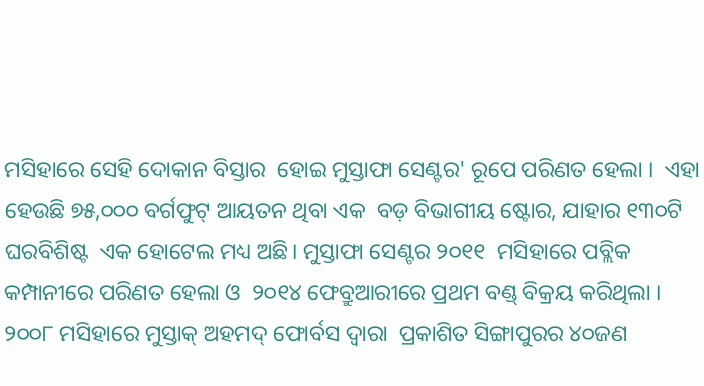ମସିହାରେ ସେହି ଦୋକାନ ବିସ୍ତାର  ହୋଇ ମୁସ୍ତାଫା ସେଣ୍ଟର' ରୂପେ ପରିଣତ ହେଲା ।  ଏହା ହେଉଛି ୭୫,୦୦୦ ବର୍ଗଫୁଟ୍‌ ଆୟତନ ଥିବା ଏକ  ବଡ଼ ବିଭାଗୀୟ ଷ୍ଟୋର, ଯାହାର ୧୩୦ଟି ଘରବିଶିଷ୍ଟ  ଏକ ହୋଟେଲ ମଧ୍ୟ ଅଛି। ମୁସ୍ତାଫା ସେଣ୍ଟର ୨୦୧୧  ମସିହାରେ ପବ୍ଲିକ କମ୍ପାନୀରେ ପରିଣତ ହେଲା ଓ  ୨୦୧୪ ଫେବ୍ରୁଆରୀରେ ପ୍ରଥମ ବଣ୍ଡ୍‌ ବିକ୍ରୟ କରିଥିଲା ।  ୨୦୦୮ ମସିହାରେ ମୁସ୍ତାକ୍‌ ଅହମଦ୍‌ ଫୋର୍ବସ ଦ୍ୱାରା  ପ୍ରକାଶିତ ସିଙ୍ଗାପୁରର ୪୦ଜଣ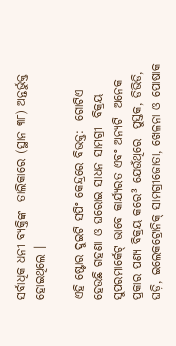ସର୍ବାଧିକ ଧନୀ ବ୍ୟକ୍ତିଙ୍କ  ତାଲିକାରେ (ସ୍ଥାନ ୩୮) ଅନ୍ତର୍ଭୁକ୍ତ ହୋଇଥିଲେ ।

ଏହି ଷ୍ଟୋର ଦୁଇଟି ସପିଂ କେନ୍ଦ୍ରରେ ବିଭକ୍ତ:  ଗୋଟିଏ ହେଉଛି ଗହଣା ଓ ଘରୋଇ ସାଧନ ସାମଗ୍ରୀ  ବିକ୍ରୟ ସୁପରମାର୍କେଟ୍‌ ଭାବେ କାର୍ଯ୍ୟରତ ଏବଂ ଅନ୍ୟଟି  ଅନେକ ପ୍ରକାର ପଣ୍ୟ ବିକ୍ରୟ କରେ³ ଯେଉଁଥିରେ  ପୁସ୍ତକ, ଡିଭିଡି, ଘଡ଼ି, ଇଲେକଟ୍ରୋନିକ୍‌ ସାମଗ୍ରୀଜୋତା, ଖେଳନା ଓ ପୋଷାକ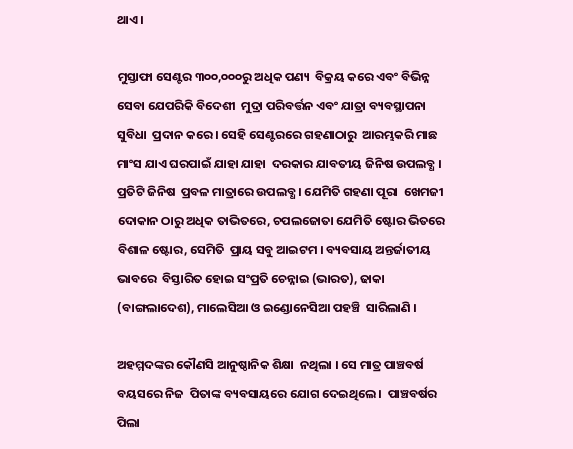ଥାଏ ।

ମୁସ୍ତାଫା ସେଣ୍ଟର ୩୦୦,୦୦୦ରୁ ଅଧିକ ପଣ୍ୟ  ବିକ୍ରୟ କରେ ଏବଂ ବିଭିନ୍ନ ସେବା ଯେପରିକି ବିଦେଶୀ  ମୁଦ୍ରା ପରିବର୍ତ୍ତନ ଏବଂ ଯାତ୍ରା ବ୍ୟବସ୍ଥାପନା ସୁବିଧା  ପ୍ରଦାନ କରେ । ସେହି ସେଣ୍ଟରରେ ଗହଣାଠାରୁ  ଆରମ୍ଭକରି ମାଛ ମାଂସ ଯାଏ ଘରପାଇଁ ଯାହା ଯାହା  ଦରକାର ଯାବତୀୟ ଜିନିଷ ଉପଲବ୍ଧ । ପ୍ରତିଟି ଜିନିଷ  ପ୍ରବଳ ମାତ୍ରାରେ ଉପଲବ୍ଧ । ଯେମିତି ଗହଣା ପୂରା  ଖେମଜୀ ଦୋକାନ ଠାରୁ ଅଧିକ ତାଭିତରେ, ଚପଲଜୋତା ଯେମିତି ଷ୍ଟୋର ଭିତରେ ବିଶାଳ ଷ୍ଟୋର, ସେମିତି  ପ୍ରାୟ ସବୁ ଆଇଟମ । ବ୍ୟବସାୟ ଅନ୍ତର୍ଜାତୀୟ ଭାବରେ  ବିସ୍ତାରିତ ହୋଇ ସଂପ୍ରତି ଚେନ୍ନାଇ (ଭାରତ), ଢାକା  (ବାଙ୍ଗଲାଦେଶ), ମାଲେସିଆ ଓ ଇଣ୍ଡୋନେସିଆ ପହଞ୍ଚି  ସାରିଲାଣି ।

ଅହମ୍ମଦଙ୍କର କୌଣସି ଆନୁଷ୍ଠାନିକ ଶିକ୍ଷା  ନଥିଲା । ସେ ମାତ୍ର ପାଞ୍ଚବର୍ଷ ବୟସରେ ନିଜ  ପିତାଙ୍କ ବ୍ୟବସାୟରେ ଯୋଗ ଦେଇଥିଲେ ।  ପାଞ୍ଚବର୍ଷର ପିଲା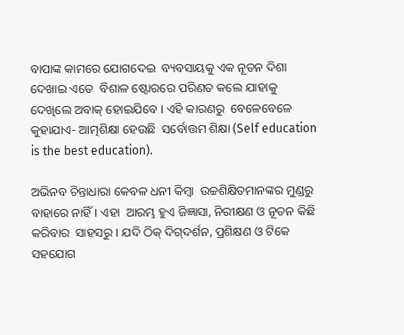ବାପାଙ୍କ କାମରେ ଯୋଗଦେଇ  ବ୍ୟବସାୟକୁ ଏକ ନୂତନ ଦିଶା ଦେଖାଇ ଏତେ  ବିଶାଳ ଷ୍ଟୋରରେ ପରିଣତ କଲେ ଯାହାକୁ  ଦେଖିଲେ ଅବାକ୍‌ ହୋଇଯିବେ । ଏହି କାରଣରୁ  ବେଳେବେଳେ କୁହାଯାଏ- ଆତ୍ମଶିକ୍ଷା ହେଉଛି  ସର୍ବୋତ୍ତମ ଶିକ୍ଷା (Self education is the best education).

ଅଭିନବ ଚିନ୍ତାଧାରା କେବଳ ଧନୀ କିମ୍ବା  ଉଚ୍ଚଶିକ୍ଷିତମାନଙ୍କର ମୁଣ୍ଡରୁ ବାହାରେ ନାହିଁ । ଏହା  ଆରମ୍ଭ ହୁଏ ଜିଜ୍ଞାସା, ନିରୀକ୍ଷଣ ଓ ନୂତନ କିଛି କରିବାର  ସାହସରୁ । ଯଦି ଠିକ୍‌ ଦିଗ୍‌ଦର୍ଶନ, ପ୍ରଶିକ୍ଷଣ ଓ ଟିକେ  ସହଯୋଗ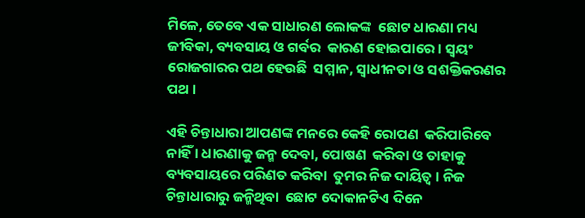ମିଳେ, ତେବେ ଏକ ସାଧାରଣ ଲୋକଙ୍କ  ଛୋଟ ଧାରଣା ମଧ୍ୟ ଜୀବିକା, ବ୍ୟବସାୟ ଓ ଗର୍ବର  କାରଣ ହୋଇପାରେ । ସ୍ୱୟଂ ରୋଜଗାରର ପଥ ହେଉଛି  ସମ୍ମାନ, ସ୍ୱାଧୀନତା ଓ ସଶକ୍ତିକରଣର ପଥ ।

ଏହି ଚିନ୍ତାଧାରା ଆପଣଙ୍କ ମନରେ କେହି ରୋପଣ  କରିପାରିବେ ନାହିଁ । ଧାରଣାକୁ ଜନ୍ମ ଦେବା, ପୋଷଣ  କରିବା ଓ ତାହାକୁ ବ୍ୟବସାୟରେ ପରିଣତ କରିବା  ତୁମର ନିଜ ଦାୟିତ୍ୱ । ନିଜ ଚିନ୍ତାଧାରାରୁ ଜନ୍ମିଥିବା  ଛୋଟ ଦୋକାନଟିଏ ଦିନେ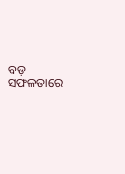ବଡ଼ ସଫଳତାରେ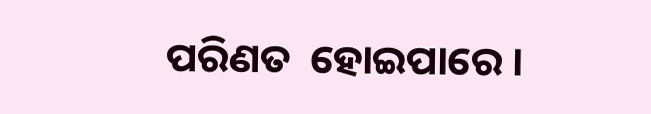ପରିଣତ  ହୋଇପାରେ ।